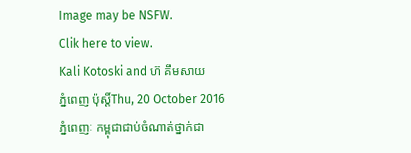Image may be NSFW.
Clik here to view.
Kali Kotoski and ហ៊ គឹមសាយ
ភ្នំពេញ ប៉ុស្តិ៍Thu, 20 October 2016
ភ្នំពេញៈ កម្ពុជាជាប់ចំណាត់ថ្នាក់ជា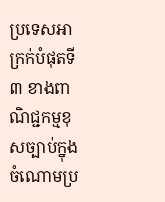ប្រទេសអាក្រក់បំផុតទី ៣ ខាងពាណិជ្ជកម្មខុសច្បាប់ក្នុងចំណោមប្រ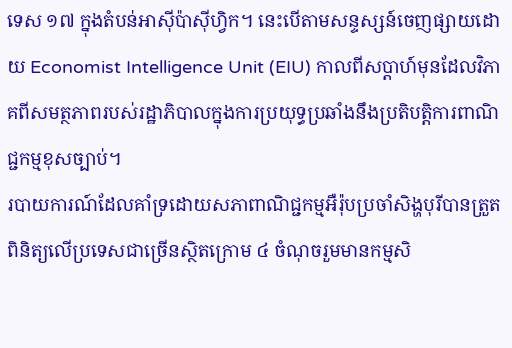ទេស ១៧ ក្នុងតំបន់អាស៊ីប៉ាស៊ីហ្វិក។ នេះបើតាមសន្ទស្សន៍ចេញផ្សាយដោយ Economist Intelligence Unit (EIU) កាលពីសប្ដាហ៍មុនដែលវិភាគពីសមត្ថភាពរបស់រដ្ឋាភិបាលក្នុងការប្រយុទ្ធប្រឆាំងនឹងប្រតិបត្តិការពាណិជ្ជកម្មខុសច្បាប់។
របាយការណ៍ដែលគាំទ្រដោយសភាពាណិជ្ជកម្មអឺរ៉ុបប្រចាំសិង្ហបុរីបានត្រួតពិនិត្យលើប្រទេសជាច្រើនស្ថិតក្រោម ៤ ចំណុចរួមមានកម្មសិ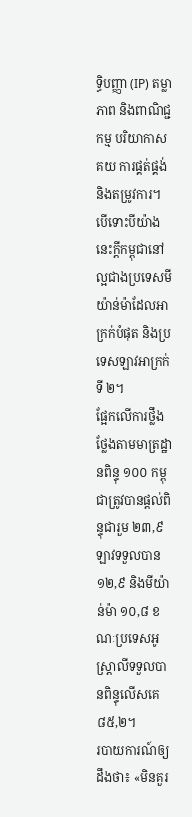ទិ្ធបញ្ញា (IP) តម្លាភាព និងពាណិជ្ជកម្ម បរិយាកាសគយ ការផ្គត់ផ្គង់ និងតម្រូវការ។
បើទោះបីយ៉ាងនេះក្តីកម្ពុជានៅល្អជាងប្រទេសមីយ៉ាន់ម៉ាដែលអាក្រក់បំផុត និងប្រទេសឡាវអាក្រក់ទី ២។
ផ្អែកលើការថ្លឹងថ្លែងតាមមាត្រដ្ឋានពិន្ទុ ១០០ កម្ពុជាត្រូវបានផ្ដល់ពិន្ទុជារួម ២៣,៩ ឡាវទទួលបាន ១២,៩ និងមីយ៉ាន់ម៉ា ១០,៨ ខណៈប្រទេសអូស្រ្តាលីទទួលបានពិន្ទុលើសគេ ៨៥,២។
របាយការណ៍ឲ្យដឹងថា៖ «មិនគួរ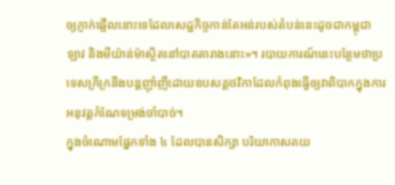ឲ្យភ្ញាក់ផ្អើលនោះទេដែលសេដ្ឋកិច្ចកាន់តែអន់របស់តំបន់នេះដូចជាកម្ពុជា ឡាវ និងមីយ៉ាន់ម៉ាស្ថិតនៅបាតតារាងនោះ»។ របាយការណ៍នេះបន្ថែមថាប្រទេសក្រីក្រនឹងបន្តញ៉ាំញីដោយឧបសគ្គថវិកាដែលកំពុងធ្វើឲ្យវាពិបាកក្នុងការអនុវត្តកំណែទម្រង់ចាំបាច់។
ក្នុងចំណោមផ្នែកទាំង ៤ ដែលបានសិក្សា បរិយាកាសគយ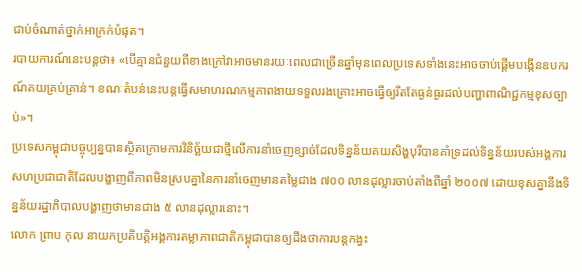ជាប់ចំណាត់ថ្នាក់អាក្រក់បំផុត។
របាយការណ៍នេះបន្តថា៖ «បើគ្មានជំនួយពីខាងក្រៅវាអាចមានរយៈពេលជាច្រើនឆ្នាំមុនពេលប្រទេសទាំងនេះអាចចាប់ផ្ដើមបង្កើនឧបករណ៍គយគ្រប់គ្រាន់។ ខណៈតំបន់នេះបន្តធ្វើសមាហរណកម្មភាពងាយទទួលរងគ្រោះអាចធ្វើឲ្យរឹតតែធ្ងន់ធ្ងរដល់បញ្ហាពាណិជ្ជកម្មខុសច្បាប់»។
ប្រទេសកម្ពុជាបច្ចុប្បន្នបានស្ថិតក្រោមការវិនិច្ឆ័យជាថ្មីលើការនាំចេញខ្សាច់ដែលទិន្នន័យគយសិង្ហបុរីបានគាំទ្រដល់ទិន្នន័យរបស់អង្គការសហប្រជាជាតិដែលបង្ហាញពីភាពមិនស្របគ្នានៃការនាំចេញមានតម្លៃជាង ៧០០ លានដុល្លារចាប់តាំងពីឆ្នាំ ២០០៧ ដោយខុសគ្នានឹងទិន្នន័យរដ្ឋាភិបាលបង្ហាញថាមានជាង ៥ លានដុល្លារនោះ។
លោក ព្រាប កុល នាយកប្រតិបត្តិអង្គការតម្លាភាពជាតិកម្ពុជាបានឲ្យដឹងថាការបន្តកង្វះ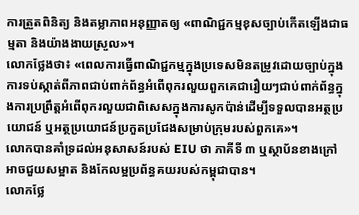ការត្រួតពិនិត្យ និងតម្លាភាពអនុញ្ញាតឲ្យ «ពាណិជ្ជកម្មខុសច្បាប់កើតឡើងជាធម្មតា និងយ៉ាងងាយស្រួល»។
លោកថ្លែងថា៖ «ពេលការធ្វើពាណិជ្ជកម្មក្នុងប្រទេសមិនតម្រូវដោយច្បាប់ក្នុងការទប់ស្កាត់ពីភាពជាប់ពាក់ព័ន្ធអំពើពុករលួយពួកគេជារឿយៗជាប់ពាក់ព័ន្ធក្នុងការប្រព្រឹត្តអំពើពុករលួយជាពិសេសក្នុងការសូកប៉ាន់ដើម្បីទទួលបានអត្ថប្រយោជន៍ ឬអត្ថប្រយោជន៍ប្រកួតប្រជែងសម្រាប់ក្រុមរបស់ពួកគេ»។
លោកបានគាំទ្រដល់អនុសាសន៍របស់ EIU ថា ភាគីទី ៣ ឬស្ថាប័នខាងក្រៅអាចជួយសម្អាត និងកែលម្អប្រព័ន្ធគយរបស់កម្ពុជាបាន។
លោកថ្លែ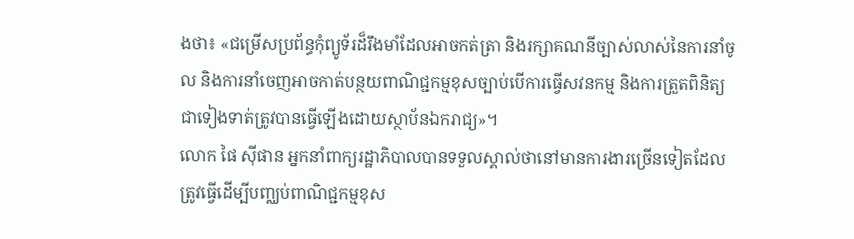ងថា៖ «ជម្រើសប្រព័ន្ធកុំព្យូទ័រដ៏រឹងមាំដែលអាចកត់ត្រា និងរក្សាគណនីច្បាស់លាស់នៃការនាំចូល និងការនាំចេញអាចកាត់បន្ថយពាណិជ្ជកម្មខុសច្បាប់បើការធ្វើសវនកម្ម និងការត្រួតពិនិត្យជាទៀងទាត់ត្រូវបានធ្វើឡើងដោយស្ថាប័នឯករាជ្យ»។
លោក ផៃ ស៊ីផាន អ្នកនាំពាក្យរដ្ឋាភិបាលបានទទួលស្គាល់ថានៅមានការងារច្រើនទៀតដែលត្រូវធ្វើដើម្បីបញ្ឈប់ពាណិជ្ជកម្មខុស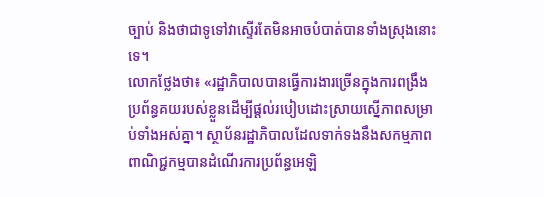ច្បាប់ និងថាជាទូទៅវាស្ទើរតែមិនអាចបំបាត់បានទាំងស្រុងនោះទេ។
លោកថ្លែងថា៖ «រដ្ឋាភិបាលបានធ្វើការងារច្រើនក្នុងការពង្រឹងប្រព័ន្ធគយរបស់ខ្លួនដើម្បីផ្ដល់របៀបដោះស្រាយស្នើភាពសម្រាប់ទាំងអស់គ្នា។ ស្ថាប័នរដ្ឋាភិបាលដែលទាក់ទងនឹងសកម្មភាពពាណិជ្ជកម្មបានដំណើរការប្រព័ន្ធអេឡិ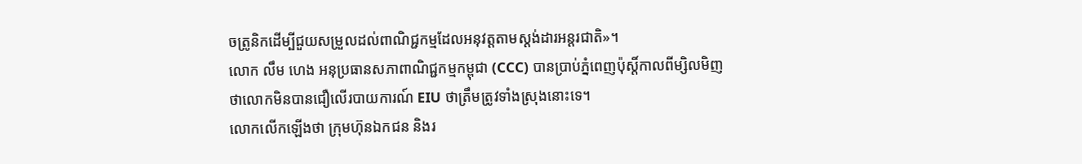ចត្រូនិកដើម្បីជួយសម្រួលដល់ពាណិជ្ជកម្មដែលអនុវត្តតាមស្ដង់ដារអន្តរជាតិ»។
លោក លឹម ហេង អនុប្រធានសភាពាណិជ្ជកម្មកម្ពុជា (CCC) បានប្រាប់ភ្នំពេញប៉ុស្ដិ៍កាលពីម្សិលមិញថាលោកមិនបានជឿលើរបាយការណ៍ EIU ថាត្រឹមត្រូវទាំងស្រុងនោះទេ។
លោកលើកឡើងថា ក្រុមហ៊ុនឯកជន និងរ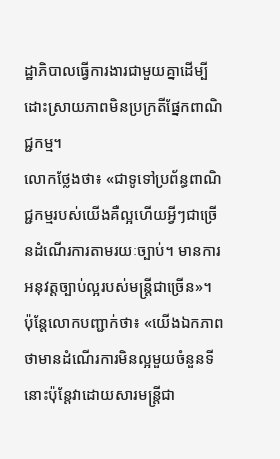ដ្ឋាភិបាលធ្វើការងារជាមួយគ្នាដើម្បីដោះស្រាយភាពមិនប្រក្រតីផ្នែកពាណិជ្ជកម្ម។
លោកថ្លែងថា៖ «ជាទូទៅប្រព័ន្ធពាណិជ្ជកម្មរបស់យើងគឺល្អហើយអ្វីៗជាច្រើនដំណើរការតាមរយៈច្បាប់។ មានការអនុវត្តច្បាប់ល្អរបស់មន្ដ្រីជាច្រើន»។
ប៉ុន្តែលោកបញ្ជាក់ថា៖ «យើងឯកភាពថាមានដំណើរការមិនល្អមួយចំនួនទីនោះប៉ុន្តែវាដោយសារមន្ដ្រីជា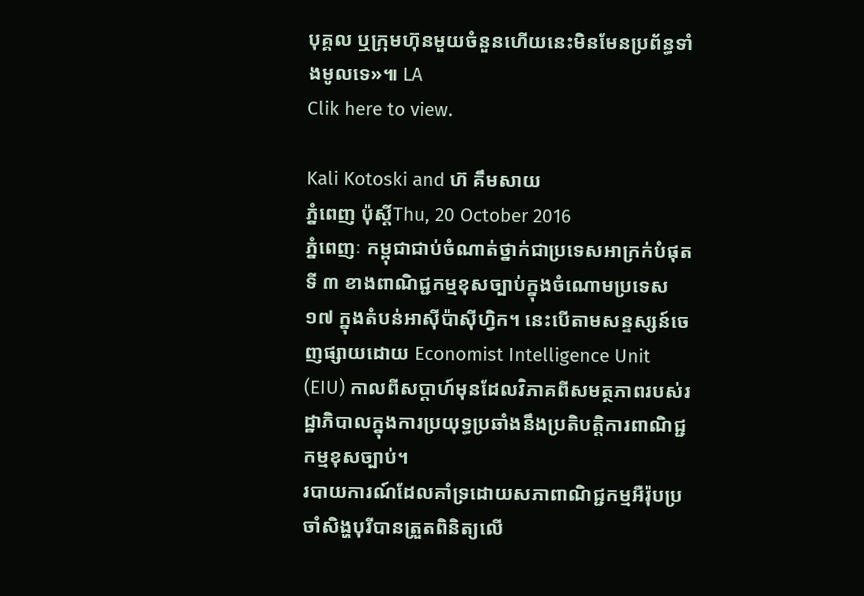បុគ្គល ឬក្រុមហ៊ុនមួយចំនួនហើយនេះមិនមែនប្រព័ន្ធទាំងមូលទេ»៕ LA
Clik here to view.

Kali Kotoski and ហ៊ គឹមសាយ
ភ្នំពេញ ប៉ុស្តិ៍Thu, 20 October 2016
ភ្នំពេញៈ កម្ពុជាជាប់ចំណាត់ថ្នាក់ជាប្រទេសអាក្រក់បំផុតទី ៣ ខាងពាណិជ្ជកម្មខុសច្បាប់ក្នុងចំណោមប្រទេស ១៧ ក្នុងតំបន់អាស៊ីប៉ាស៊ីហ្វិក។ នេះបើតាមសន្ទស្សន៍ចេញផ្សាយដោយ Economist Intelligence Unit (EIU) កាលពីសប្ដាហ៍មុនដែលវិភាគពីសមត្ថភាពរបស់រដ្ឋាភិបាលក្នុងការប្រយុទ្ធប្រឆាំងនឹងប្រតិបត្តិការពាណិជ្ជកម្មខុសច្បាប់។
របាយការណ៍ដែលគាំទ្រដោយសភាពាណិជ្ជកម្មអឺរ៉ុបប្រចាំសិង្ហបុរីបានត្រួតពិនិត្យលើ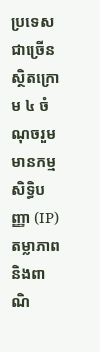ប្រទេសជាច្រើនស្ថិតក្រោម ៤ ចំណុចរួមមានកម្មសិទិ្ធបញ្ញា (IP) តម្លាភាព និងពាណិ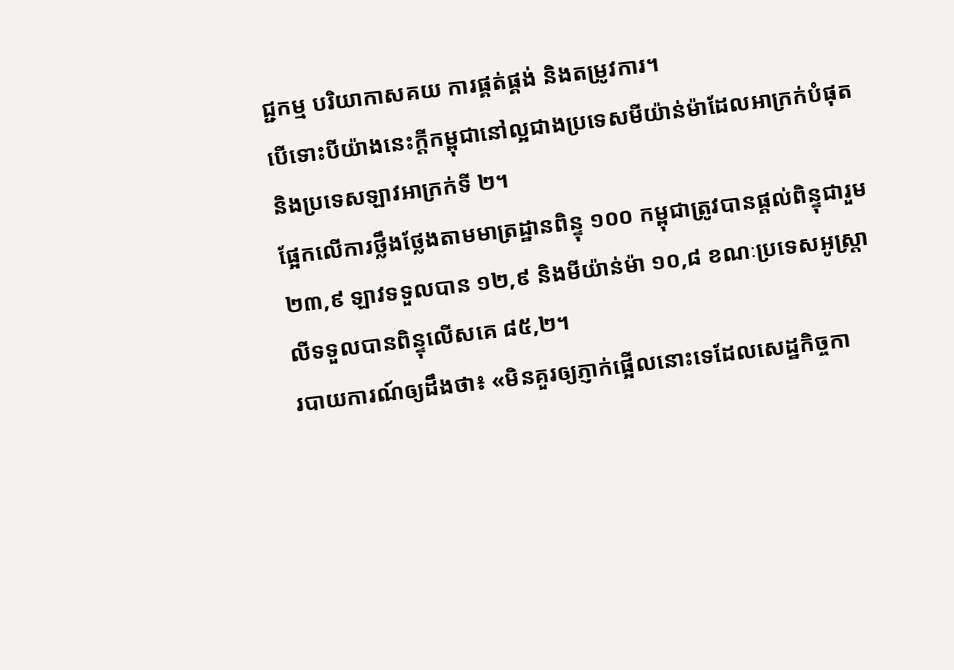ជ្ជកម្ម បរិយាកាសគយ ការផ្គត់ផ្គង់ និងតម្រូវការ។
បើទោះបីយ៉ាងនេះក្តីកម្ពុជានៅល្អជាងប្រទេសមីយ៉ាន់ម៉ាដែលអាក្រក់បំផុត និងប្រទេសឡាវអាក្រក់ទី ២។
ផ្អែកលើការថ្លឹងថ្លែងតាមមាត្រដ្ឋានពិន្ទុ ១០០ កម្ពុជាត្រូវបានផ្ដល់ពិន្ទុជារួម ២៣,៩ ឡាវទទួលបាន ១២,៩ និងមីយ៉ាន់ម៉ា ១០,៨ ខណៈប្រទេសអូស្រ្តាលីទទួលបានពិន្ទុលើសគេ ៨៥,២។
របាយការណ៍ឲ្យដឹងថា៖ «មិនគួរឲ្យភ្ញាក់ផ្អើលនោះទេដែលសេដ្ឋកិច្ចកា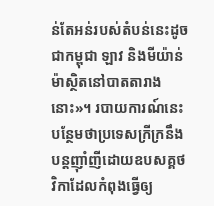ន់តែអន់របស់តំបន់នេះដូចជាកម្ពុជា ឡាវ និងមីយ៉ាន់ម៉ាស្ថិតនៅបាតតារាងនោះ»។ របាយការណ៍នេះបន្ថែមថាប្រទេសក្រីក្រនឹងបន្តញ៉ាំញីដោយឧបសគ្គថវិកាដែលកំពុងធ្វើឲ្យ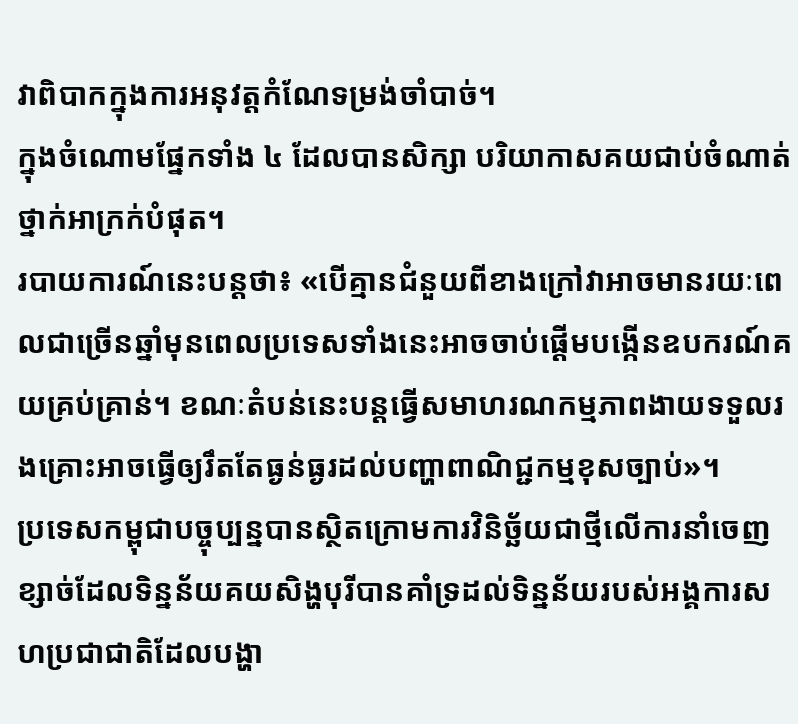វាពិបាកក្នុងការអនុវត្តកំណែទម្រង់ចាំបាច់។
ក្នុងចំណោមផ្នែកទាំង ៤ ដែលបានសិក្សា បរិយាកាសគយជាប់ចំណាត់ថ្នាក់អាក្រក់បំផុត។
របាយការណ៍នេះបន្តថា៖ «បើគ្មានជំនួយពីខាងក្រៅវាអាចមានរយៈពេលជាច្រើនឆ្នាំមុនពេលប្រទេសទាំងនេះអាចចាប់ផ្ដើមបង្កើនឧបករណ៍គយគ្រប់គ្រាន់។ ខណៈតំបន់នេះបន្តធ្វើសមាហរណកម្មភាពងាយទទួលរងគ្រោះអាចធ្វើឲ្យរឹតតែធ្ងន់ធ្ងរដល់បញ្ហាពាណិជ្ជកម្មខុសច្បាប់»។
ប្រទេសកម្ពុជាបច្ចុប្បន្នបានស្ថិតក្រោមការវិនិច្ឆ័យជាថ្មីលើការនាំចេញខ្សាច់ដែលទិន្នន័យគយសិង្ហបុរីបានគាំទ្រដល់ទិន្នន័យរបស់អង្គការសហប្រជាជាតិដែលបង្ហា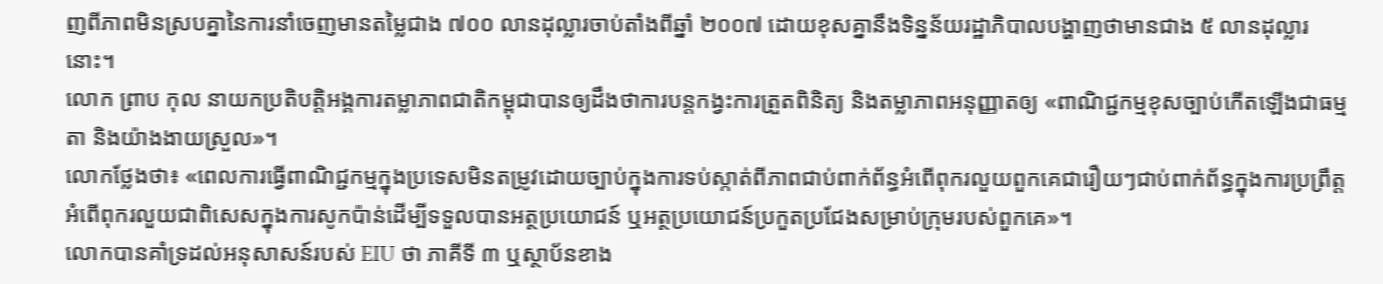ញពីភាពមិនស្របគ្នានៃការនាំចេញមានតម្លៃជាង ៧០០ លានដុល្លារចាប់តាំងពីឆ្នាំ ២០០៧ ដោយខុសគ្នានឹងទិន្នន័យរដ្ឋាភិបាលបង្ហាញថាមានជាង ៥ លានដុល្លារនោះ។
លោក ព្រាប កុល នាយកប្រតិបត្តិអង្គការតម្លាភាពជាតិកម្ពុជាបានឲ្យដឹងថាការបន្តកង្វះការត្រួតពិនិត្យ និងតម្លាភាពអនុញ្ញាតឲ្យ «ពាណិជ្ជកម្មខុសច្បាប់កើតឡើងជាធម្មតា និងយ៉ាងងាយស្រួល»។
លោកថ្លែងថា៖ «ពេលការធ្វើពាណិជ្ជកម្មក្នុងប្រទេសមិនតម្រូវដោយច្បាប់ក្នុងការទប់ស្កាត់ពីភាពជាប់ពាក់ព័ន្ធអំពើពុករលួយពួកគេជារឿយៗជាប់ពាក់ព័ន្ធក្នុងការប្រព្រឹត្តអំពើពុករលួយជាពិសេសក្នុងការសូកប៉ាន់ដើម្បីទទួលបានអត្ថប្រយោជន៍ ឬអត្ថប្រយោជន៍ប្រកួតប្រជែងសម្រាប់ក្រុមរបស់ពួកគេ»។
លោកបានគាំទ្រដល់អនុសាសន៍របស់ EIU ថា ភាគីទី ៣ ឬស្ថាប័នខាង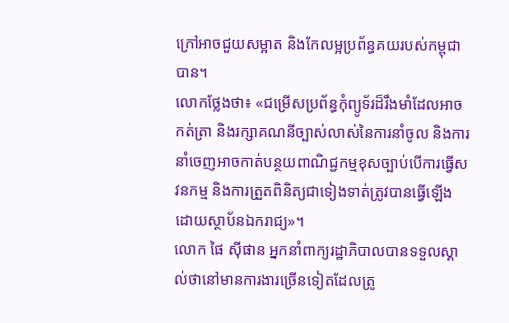ក្រៅអាចជួយសម្អាត និងកែលម្អប្រព័ន្ធគយរបស់កម្ពុជាបាន។
លោកថ្លែងថា៖ «ជម្រើសប្រព័ន្ធកុំព្យូទ័រដ៏រឹងមាំដែលអាចកត់ត្រា និងរក្សាគណនីច្បាស់លាស់នៃការនាំចូល និងការនាំចេញអាចកាត់បន្ថយពាណិជ្ជកម្មខុសច្បាប់បើការធ្វើសវនកម្ម និងការត្រួតពិនិត្យជាទៀងទាត់ត្រូវបានធ្វើឡើងដោយស្ថាប័នឯករាជ្យ»។
លោក ផៃ ស៊ីផាន អ្នកនាំពាក្យរដ្ឋាភិបាលបានទទួលស្គាល់ថានៅមានការងារច្រើនទៀតដែលត្រូ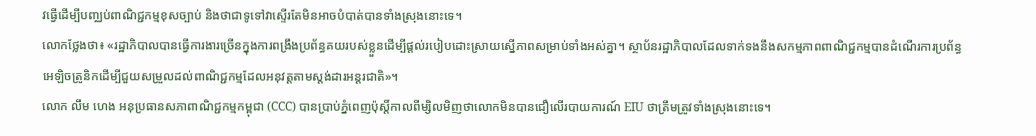វធ្វើដើម្បីបញ្ឈប់ពាណិជ្ជកម្មខុសច្បាប់ និងថាជាទូទៅវាស្ទើរតែមិនអាចបំបាត់បានទាំងស្រុងនោះទេ។
លោកថ្លែងថា៖ «រដ្ឋាភិបាលបានធ្វើការងារច្រើនក្នុងការពង្រឹងប្រព័ន្ធគយរបស់ខ្លួនដើម្បីផ្ដល់របៀបដោះស្រាយស្នើភាពសម្រាប់ទាំងអស់គ្នា។ ស្ថាប័នរដ្ឋាភិបាលដែលទាក់ទងនឹងសកម្មភាពពាណិជ្ជកម្មបានដំណើរការប្រព័ន្ធអេឡិចត្រូនិកដើម្បីជួយសម្រួលដល់ពាណិជ្ជកម្មដែលអនុវត្តតាមស្ដង់ដារអន្តរជាតិ»។
លោក លឹម ហេង អនុប្រធានសភាពាណិជ្ជកម្មកម្ពុជា (CCC) បានប្រាប់ភ្នំពេញប៉ុស្ដិ៍កាលពីម្សិលមិញថាលោកមិនបានជឿលើរបាយការណ៍ EIU ថាត្រឹមត្រូវទាំងស្រុងនោះទេ។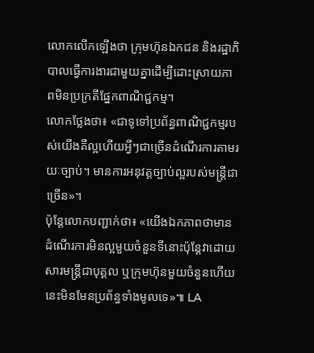លោកលើកឡើងថា ក្រុមហ៊ុនឯកជន និងរដ្ឋាភិបាលធ្វើការងារជាមួយគ្នាដើម្បីដោះស្រាយភាពមិនប្រក្រតីផ្នែកពាណិជ្ជកម្ម។
លោកថ្លែងថា៖ «ជាទូទៅប្រព័ន្ធពាណិជ្ជកម្មរបស់យើងគឺល្អហើយអ្វីៗជាច្រើនដំណើរការតាមរយៈច្បាប់។ មានការអនុវត្តច្បាប់ល្អរបស់មន្ដ្រីជាច្រើន»។
ប៉ុន្តែលោកបញ្ជាក់ថា៖ «យើងឯកភាពថាមានដំណើរការមិនល្អមួយចំនួនទីនោះប៉ុន្តែវាដោយសារមន្ដ្រីជាបុគ្គល ឬក្រុមហ៊ុនមួយចំនួនហើយនេះមិនមែនប្រព័ន្ធទាំងមូលទេ»៕ LA